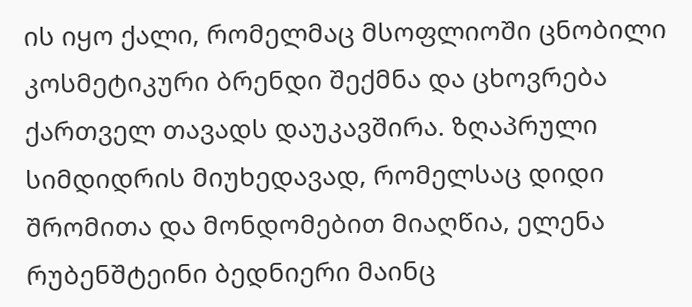ის იყო ქალი, რომელმაც მსოფლიოში ცნობილი კოსმეტიკური ბრენდი შექმნა და ცხოვრება ქართველ თავადს დაუკავშირა. ზღაპრული სიმდიდრის მიუხედავად, რომელსაც დიდი შრომითა და მონდომებით მიაღწია, ელენა რუბენშტეინი ბედნიერი მაინც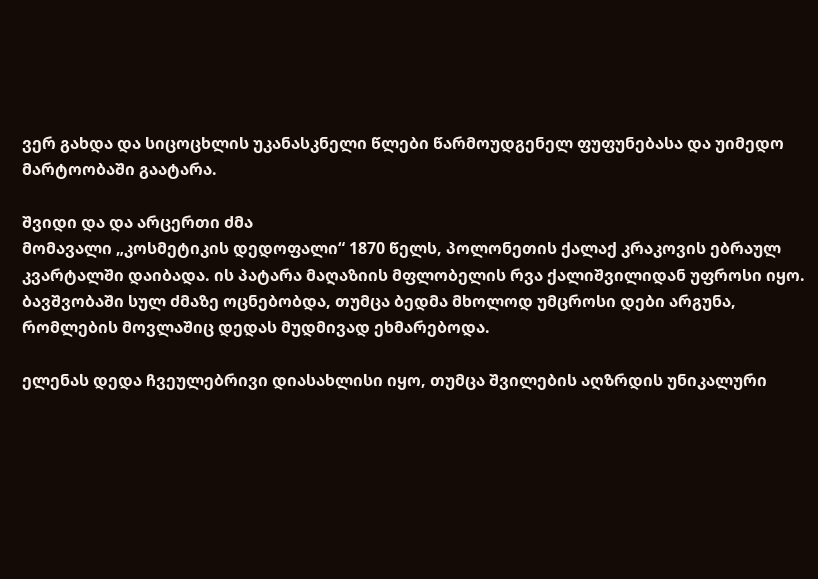ვერ გახდა და სიცოცხლის უკანასკნელი წლები წარმოუდგენელ ფუფუნებასა და უიმედო მარტოობაში გაატარა.

შვიდი და და არცერთი ძმა
მომავალი „კოსმეტიკის დედოფალი“ 1870 წელს, პოლონეთის ქალაქ კრაკოვის ებრაულ კვარტალში დაიბადა. ის პატარა მაღაზიის მფლობელის რვა ქალიშვილიდან უფროსი იყო. ბავშვობაში სულ ძმაზე ოცნებობდა, თუმცა ბედმა მხოლოდ უმცროსი დები არგუნა, რომლების მოვლაშიც დედას მუდმივად ეხმარებოდა.

ელენას დედა ჩვეულებრივი დიასახლისი იყო, თუმცა შვილების აღზრდის უნიკალური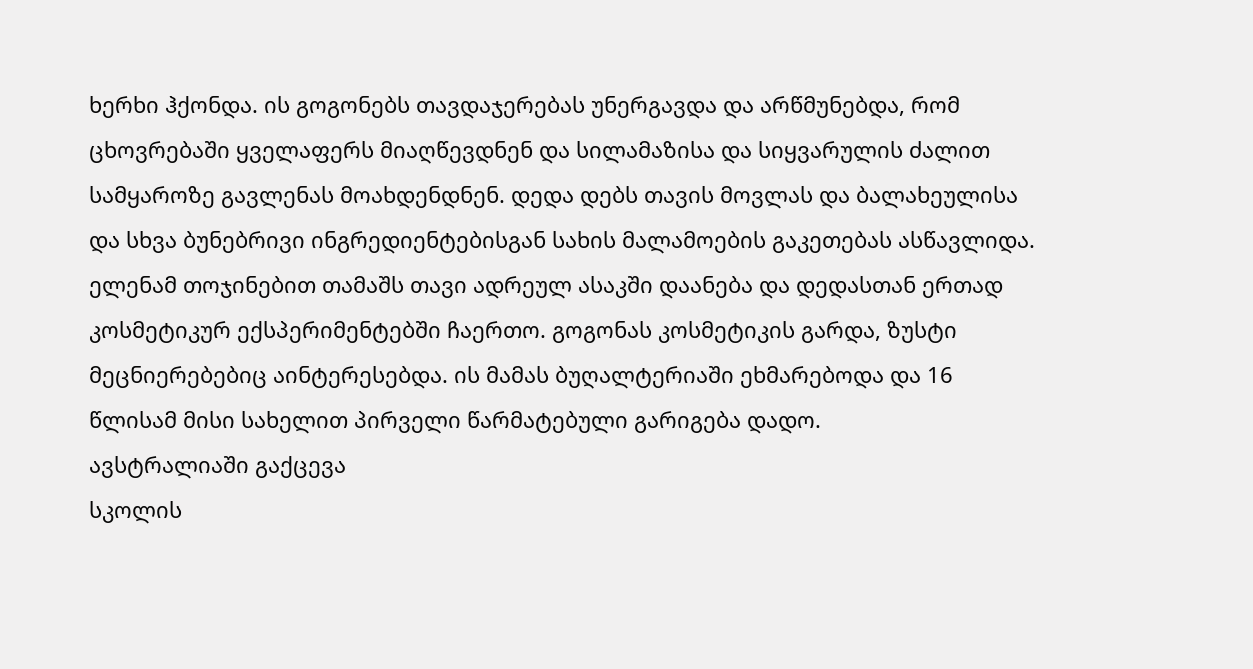ხერხი ჰქონდა. ის გოგონებს თავდაჯერებას უნერგავდა და არწმუნებდა, რომ ცხოვრებაში ყველაფერს მიაღწევდნენ და სილამაზისა და სიყვარულის ძალით სამყაროზე გავლენას მოახდენდნენ. დედა დებს თავის მოვლას და ბალახეულისა და სხვა ბუნებრივი ინგრედიენტებისგან სახის მალამოების გაკეთებას ასწავლიდა. ელენამ თოჯინებით თამაშს თავი ადრეულ ასაკში დაანება და დედასთან ერთად კოსმეტიკურ ექსპერიმენტებში ჩაერთო. გოგონას კოსმეტიკის გარდა, ზუსტი მეცნიერებებიც აინტერესებდა. ის მამას ბუღალტერიაში ეხმარებოდა და 16 წლისამ მისი სახელით პირველი წარმატებული გარიგება დადო.
ავსტრალიაში გაქცევა
სკოლის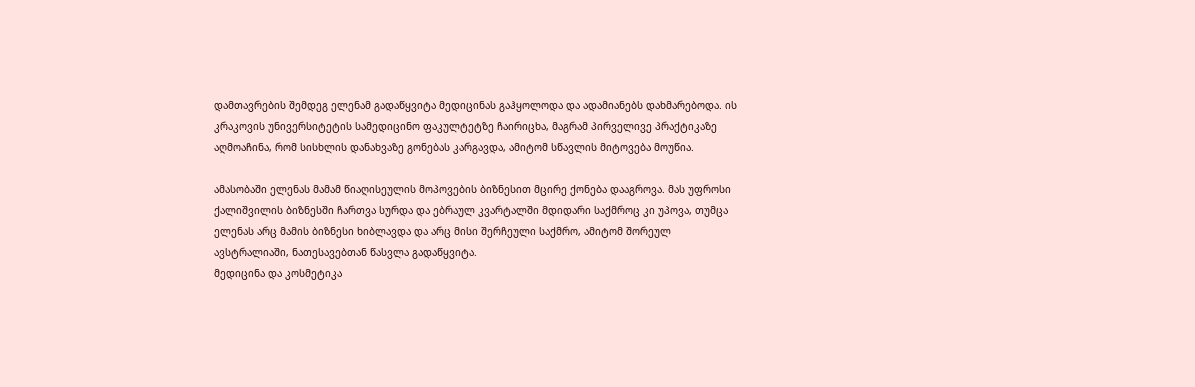დამთავრების შემდეგ ელენამ გადაწყვიტა მედიცინას გაჰყოლოდა და ადამიანებს დახმარებოდა. ის კრაკოვის უნივერსიტეტის სამედიცინო ფაკულტეტზე ჩაირიცხა, მაგრამ პირველივე პრაქტიკაზე აღმოაჩინა, რომ სისხლის დანახვაზე გონებას კარგავდა, ამიტომ სწავლის მიტოვება მოუწია.

ამასობაში ელენას მამამ წიაღისეულის მოპოვების ბიზნესით მცირე ქონება დააგროვა. მას უფროსი ქალიშვილის ბიზნესში ჩართვა სურდა და ებრაულ კვარტალში მდიდარი საქმროც კი უპოვა, თუმცა ელენას არც მამის ბიზნესი ხიბლავდა და არც მისი შერჩეული საქმრო, ამიტომ შორეულ ავსტრალიაში, ნათესავებთან წასვლა გადაწყვიტა.
მედიცინა და კოსმეტიკა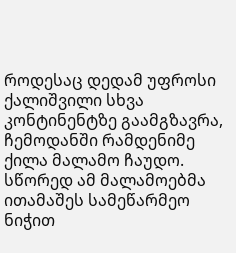როდესაც დედამ უფროსი ქალიშვილი სხვა კონტინენტზე გაამგზავრა, ჩემოდანში რამდენიმე ქილა მალამო ჩაუდო. სწორედ ამ მალამოებმა ითამაშეს სამეწარმეო ნიჭით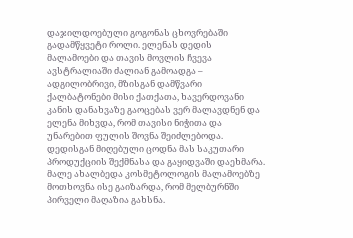დაჯილდოებული გოგონას ცხოვრებაში გადამწყვეტი როლი. ელენას დედის მალამოები და თავის მოვლის ჩვევა ავსტრალიაში ძალიან გამოადგა – ადგილობრივი, მზისგან დამწვარი ქალბატონები მისი ქათქათა, ხავერდოვანი კანის დანახვაზე გაოცებას ვერ მალავდნენ და ელენა მიხვდა, რომ თავისი ნიჭითა და უნარებით ფულის შოვნა შეიძლებოდა. დედისგან მიღებული ცოდნა მას საკუთარი პროდუქციის შექმნასა და გაყიდვაში დაეხმარა. მალე ახალბედა კოსმეტოლოგის მალამოებზე მოთხოვნა ისე გაიზარდა, რომ მელბურნში პირველი მაღაზია გახსნა.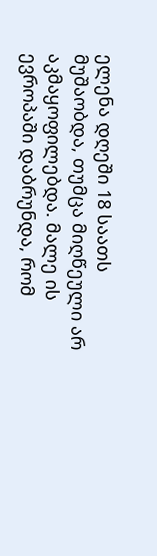ელენა დღეში 18 საათს მუშაობდა, თუმცა მიღწეული არ აკმაყოფილებდა. მალე ის ევროპაში დაბრუნდა, რომ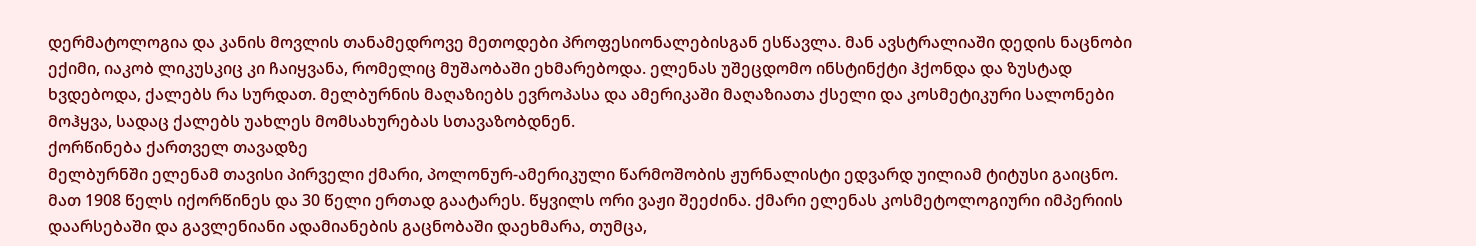დერმატოლოგია და კანის მოვლის თანამედროვე მეთოდები პროფესიონალებისგან ესწავლა. მან ავსტრალიაში დედის ნაცნობი ექიმი, იაკობ ლიკუსკიც კი ჩაიყვანა, რომელიც მუშაობაში ეხმარებოდა. ელენას უშეცდომო ინსტინქტი ჰქონდა და ზუსტად ხვდებოდა, ქალებს რა სურდათ. მელბურნის მაღაზიებს ევროპასა და ამერიკაში მაღაზიათა ქსელი და კოსმეტიკური სალონები მოჰყვა, სადაც ქალებს უახლეს მომსახურებას სთავაზობდნენ.
ქორწინება ქართველ თავადზე
მელბურნში ელენამ თავისი პირველი ქმარი, პოლონურ-ამერიკული წარმოშობის ჟურნალისტი ედვარდ უილიამ ტიტუსი გაიცნო. მათ 1908 წელს იქორწინეს და 30 წელი ერთად გაატარეს. წყვილს ორი ვაჟი შეეძინა. ქმარი ელენას კოსმეტოლოგიური იმპერიის დაარსებაში და გავლენიანი ადამიანების გაცნობაში დაეხმარა, თუმცა,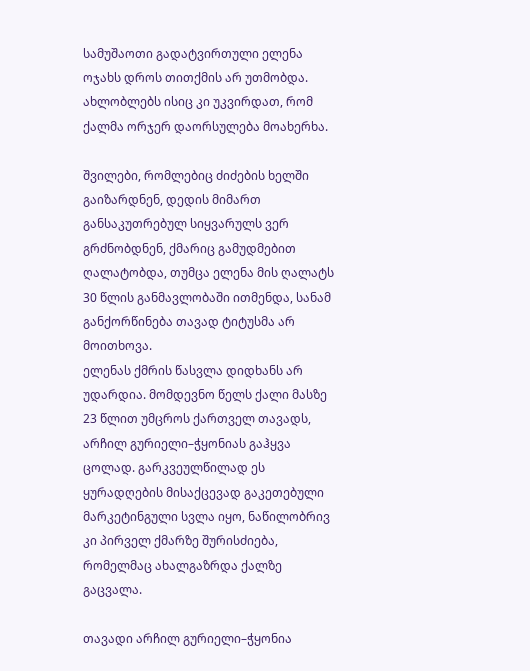სამუშაოთი გადატვირთული ელენა ოჯახს დროს თითქმის არ უთმობდა. ახლობლებს ისიც კი უკვირდათ, რომ ქალმა ორჯერ დაორსულება მოახერხა.

შვილები, რომლებიც ძიძების ხელში გაიზარდნენ, დედის მიმართ განსაკუთრებულ სიყვარულს ვერ გრძნობდნენ, ქმარიც გამუდმებით ღალატობდა, თუმცა ელენა მის ღალატს 30 წლის განმავლობაში ითმენდა, სანამ განქორწინება თავად ტიტუსმა არ მოითხოვა.
ელენას ქმრის წასვლა დიდხანს არ უდარდია. მომდევნო წელს ქალი მასზე 23 წლით უმცროს ქართველ თავადს, არჩილ გურიელი–ჭყონიას გაჰყვა ცოლად. გარკვეულწილად ეს ყურადღების მისაქცევად გაკეთებული მარკეტინგული სვლა იყო, ნაწილობრივ კი პირველ ქმარზე შურისძიება, რომელმაც ახალგაზრდა ქალზე გაცვალა.

თავადი არჩილ გურიელი–ჭყონია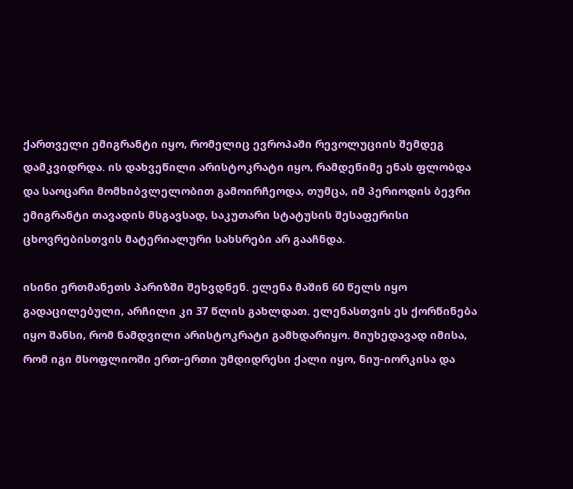ქართველი ემიგრანტი იყო, რომელიც ევროპაში რევოლუციის შემდეგ დამკვიდრდა. ის დახვეწილი არისტოკრატი იყო, რამდენიმე ენას ფლობდა და საოცარი მომხიბვლელობით გამოირჩეოდა, თუმცა, იმ პერიოდის ბევრი ემიგრანტი თავადის მსგავსად, საკუთარი სტატუსის შესაფერისი ცხოვრებისთვის მატერიალური სახსრები არ გააჩნდა.

ისინი ერთმანეთს პარიზში შეხვდნენ. ელენა მაშინ 60 წელს იყო გადაცილებული, არჩილი კი 37 წლის გახლდათ. ელენასთვის ეს ქორწინება იყო შანსი, რომ ნამდვილი არისტოკრატი გამხდარიყო. მიუხედავად იმისა, რომ იგი მსოფლიოში ერთ-ერთი უმდიდრესი ქალი იყო, ნიუ-იორკისა და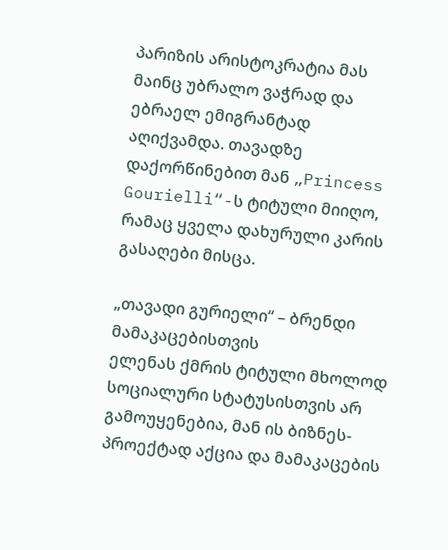პარიზის არისტოკრატია მას მაინც უბრალო ვაჭრად და ებრაელ ემიგრანტად აღიქვამდა. თავადზე დაქორწინებით მან „Princess Gourielli“-ს ტიტული მიიღო, რამაც ყველა დახურული კარის გასაღები მისცა.

„თავადი გურიელი“ – ბრენდი მამაკაცებისთვის
ელენას ქმრის ტიტული მხოლოდ სოციალური სტატუსისთვის არ გამოუყენებია, მან ის ბიზნეს-პროექტად აქცია და მამაკაცების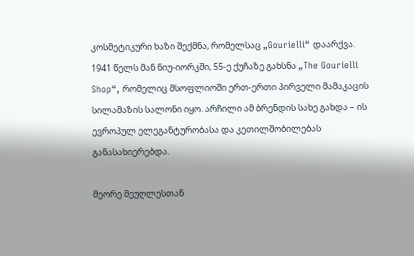კოსმეტიკური ხაზი შექმნა, რომელსაც „Gourielli“ დაარქვა. 1941 წელს მან ნიუ-იორკში, 55-ე ქუჩაზე გახსნა „The Gourielli Shop“, რომელიც მსოფლიოში ერთ-ერთი პირველი მამაკაცის სილამაზის სალონი იყო. არჩილი ამ ბრენდის სახე გახდა – ის ევროპულ ელეგანტურობასა და კეთილშობილებას განასახიერებდა.

მეორე მეუღლესთან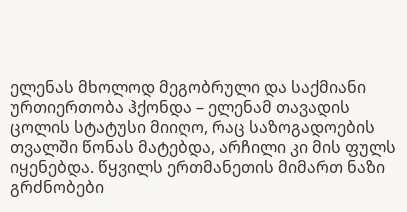ელენას მხოლოდ მეგობრული და საქმიანი ურთიერთობა ჰქონდა – ელენამ თავადის ცოლის სტატუსი მიიღო, რაც საზოგადოების თვალში წონას მატებდა, არჩილი კი მის ფულს იყენებდა. წყვილს ერთმანეთის მიმართ ნაზი გრძნობები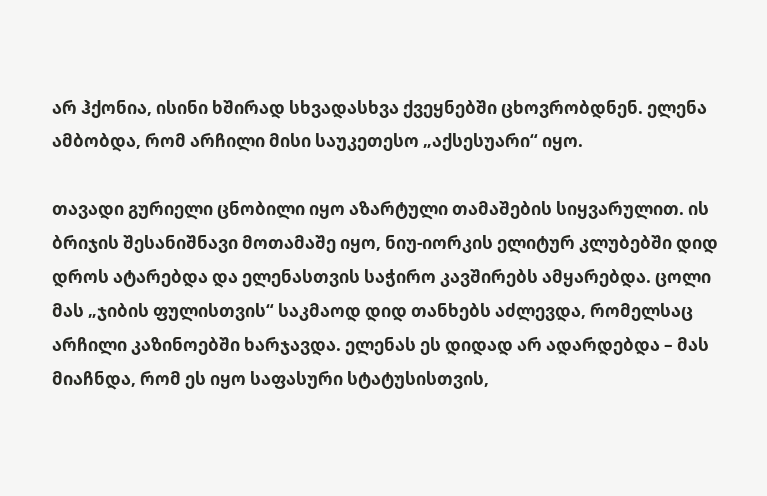არ ჰქონია, ისინი ხშირად სხვადასხვა ქვეყნებში ცხოვრობდნენ. ელენა ამბობდა, რომ არჩილი მისი საუკეთესო „აქსესუარი“ იყო.

თავადი გურიელი ცნობილი იყო აზარტული თამაშების სიყვარულით. ის ბრიჯის შესანიშნავი მოთამაშე იყო, ნიუ-იორკის ელიტურ კლუბებში დიდ დროს ატარებდა და ელენასთვის საჭირო კავშირებს ამყარებდა. ცოლი მას „ჯიბის ფულისთვის“ საკმაოდ დიდ თანხებს აძლევდა, რომელსაც არჩილი კაზინოებში ხარჯავდა. ელენას ეს დიდად არ ადარდებდა – მას მიაჩნდა, რომ ეს იყო საფასური სტატუსისთვის,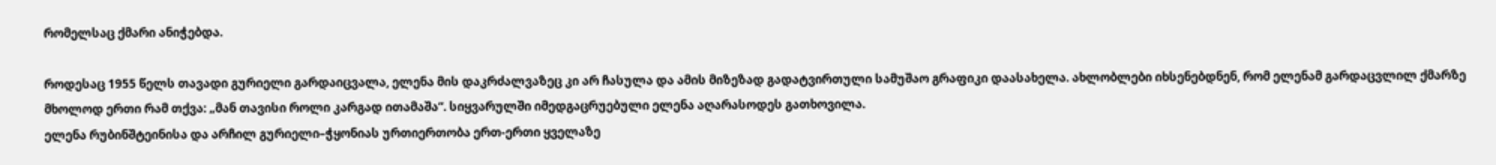რომელსაც ქმარი ანიჭებდა.

როდესაც 1955 წელს თავადი გურიელი გარდაიცვალა, ელენა მის დაკრძალვაზეც კი არ ჩასულა და ამის მიზეზად გადატვირთული სამუშაო გრაფიკი დაასახელა. ახლობლები იხსენებდნენ, რომ ელენამ გარდაცვლილ ქმარზე მხოლოდ ერთი რამ თქვა: „მან თავისი როლი კარგად ითამაშა“. სიყვარულში იმედგაცრუებული ელენა აღარასოდეს გათხოვილა.
ელენა რუბინშტეინისა და არჩილ გურიელი–ჭყონიას ურთიერთობა ერთ-ერთი ყველაზე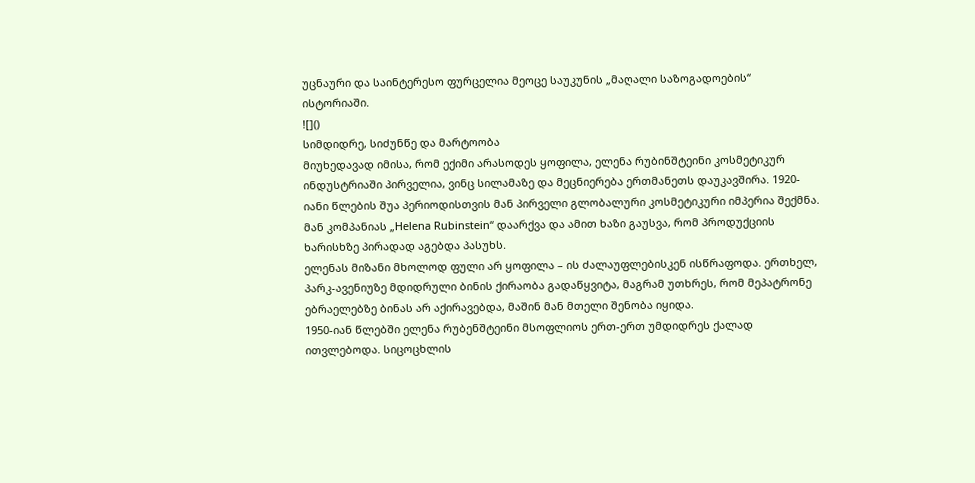უცნაური და საინტერესო ფურცელია მეოცე საუკუნის „მაღალი საზოგადოების“ ისტორიაში.
![]()
სიმდიდრე, სიძუნწე და მარტოობა
მიუხედავად იმისა, რომ ექიმი არასოდეს ყოფილა, ელენა რუბინშტეინი კოსმეტიკურ ინდუსტრიაში პირველია, ვინც სილამაზე და მეცნიერება ერთმანეთს დაუკავშირა. 1920-იანი წლების შუა პერიოდისთვის მან პირველი გლობალური კოსმეტიკური იმპერია შექმნა. მან კომპანიას „Helena Rubinstein“ დაარქვა და ამით ხაზი გაუსვა, რომ პროდუქციის ხარისხზე პირადად აგებდა პასუხს.
ელენას მიზანი მხოლოდ ფული არ ყოფილა – ის ძალაუფლებისკენ ისწრაფოდა. ერთხელ, პარკ-ავენიუზე მდიდრული ბინის ქირაობა გადაწყვიტა, მაგრამ უთხრეს, რომ მეპატრონე ებრაელებზე ბინას არ აქირავებდა, მაშინ მან მთელი შენობა იყიდა.
1950-იან წლებში ელენა რუბენშტეინი მსოფლიოს ერთ-ერთ უმდიდრეს ქალად ითვლებოდა. სიცოცხლის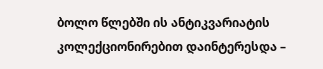ბოლო წლებში ის ანტიკვარიატის კოლექციონირებით დაინტერესდა –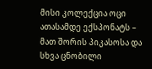მისი კოლექცია ოცი ათასამდე ექსპონატს – მათ შორის პიკასოსა და სხვა ცნობილი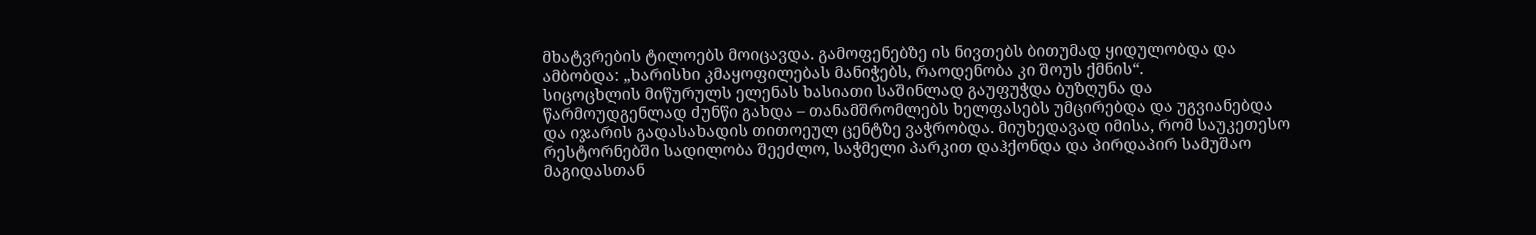მხატვრების ტილოებს მოიცავდა. გამოფენებზე ის ნივთებს ბითუმად ყიდულობდა და ამბობდა: „ხარისხი კმაყოფილებას მანიჭებს, რაოდენობა კი შოუს ქმნის“.
სიცოცხლის მიწურულს ელენას ხასიათი საშინლად გაუფუჭდა ბუზღუნა და წარმოუდგენლად ძუნწი გახდა – თანამშრომლებს ხელფასებს უმცირებდა და უგვიანებდა და იჯარის გადასახადის თითოეულ ცენტზე ვაჭრობდა. მიუხედავად იმისა, რომ საუკეთესო რესტორნებში სადილობა შეეძლო, საჭმელი პარკით დაჰქონდა და პირდაპირ სამუშაო მაგიდასთან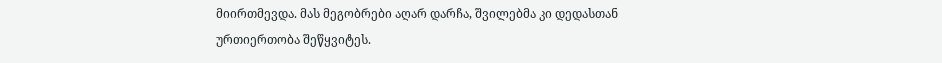მიირთმევდა. მას მეგობრები აღარ დარჩა, შვილებმა კი დედასთან ურთიერთობა შეწყვიტეს.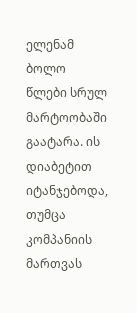ელენამ ბოლო წლები სრულ მარტოობაში გაატარა. ის დიაბეტით იტანჯებოდა, თუმცა კომპანიის მართვას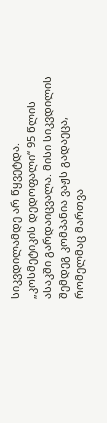სიკვდილამდე არ წყვეტდა. „კოსმეტიკის დედოფალი“ 95 წლის ასაკში გარდაიცვალა. მისი სიკვდილის შემდეგ კომპანია ვაჟს გადაეცა, რომელმაც მართვა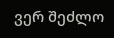ვერ შეძლო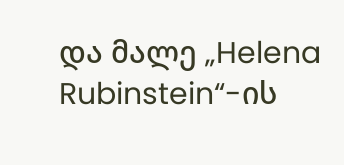და მალე „Helena Rubinstein“-ის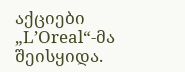აქციები „L’Oreal“-მა შეისყიდა.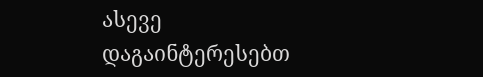ასევე დაგაინტერესებთ